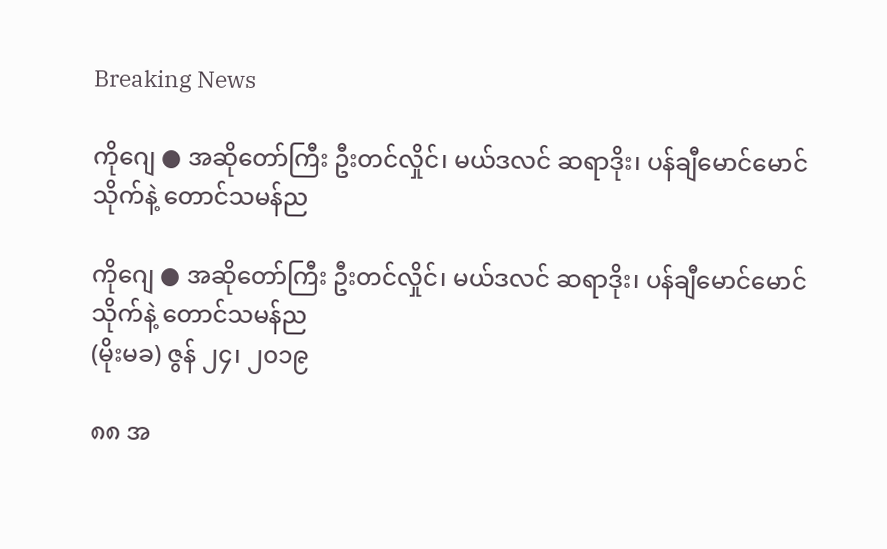Breaking News

ကိုဂျေ ● အဆိုတော်ကြီး ဦးတင်လှိုင်၊ မယ်ဒလင် ဆရာဒိုး၊ ပန်ချီမောင်မောင်သိုက်နဲ့ တောင်သမန်ည

ကိုဂျေ ● အဆိုတော်ကြီး ဦးတင်လှိုင်၊ မယ်ဒလင် ဆရာဒိုး၊ ပန်ချီမောင်မောင်သိုက်နဲ့ တောင်သမန်ည
(မိုးမခ) ဇွန် ၂၄၊ ၂၀၁၉

၈၈ အ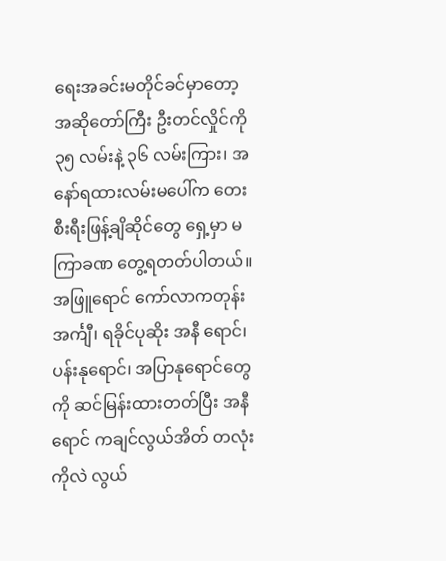ရေးအခင်းမတိုင်ခင်မှာတော့ အဆိုတော်ကြီး ဦးတင်လှိုင်ကို ၃၅ လမ်းနဲ့ ၃၆ လမ်းကြား၊ အနော်ရထားလမ်းမပေါ်က တေးစီးရီးဖြန့်ချိဆိုင်တွေ ရှေ့မှာ မကြာခဏ တွေ့ရတတ်ပါတယ်။ အဖြူရောင် ကော်လာကတုန်း အင်္ကျီ၊ ရခိုင်ပုဆိုး အနီ ရောင်၊ ပန်းနုရောင်၊ အပြာနုရောင်တွေကို ဆင်မြန်းထားတတ်ပြီး အနီရောင် ကချင်လွယ်အိတ် တလုံးကိုလဲ လွယ်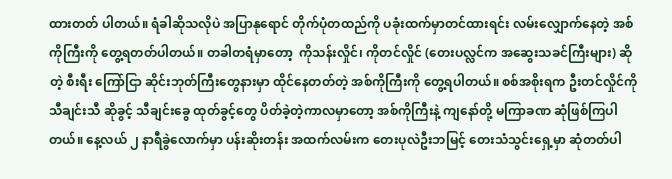ထားတတ် ပါတယ်။ ရံခါဆိုသလိုပဲ အပြာနုရောင် တိုက်ပုံတထည်ကို ပခုံးထက်မှာတင်ထားရင်း လမ်းလျှောက်နေတဲ့ အစ်ကိုကြီးကို တွေ့ရတတ်ပါတယ်။ တခါတရံမှာတော့  ကိုသန်းလှိုင်၊ ကိုတင်လှိုင် (တေးပလ္လင်က အဆွေးသခင်ကြီးများ) ဆိုတဲ့ စီးရီး ကြော်ငြာ ဆိုင်းဘုတ်ကြီးတွေနားမှာ ထိုင်နေတတ်တဲ့ အစ်ကိုကြီးကို တွေ့ရပါတယ်။ စစ်အစိုးရက ဦးတင်လှိုင်ကို သီချင်းသီ ဆိုခွင့် သီချင်းခွေ ထုတ်ခွင့်တွေ ပိတ်ခဲ့တဲ့ကာလမှာတော့ အစ်ကိုကြီးနဲ့ ကျနော်တို့ မကြာခဏ ဆုံဖြစ်ကြပါတယ်။ နေ့လယ် ၂ နာရီခွဲလောက်မှာ ပန်းဆိုးတန်း အထက်လမ်းက တေးပုလဲဦးဘမြင့် တေးသံသွင်းရှေ့မှာ ဆုံတတ်ပါ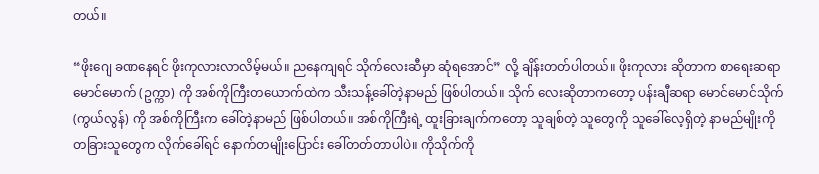တယ်။

“ဖိုးဂျေ ခဏနေရင် ဖိုးကုလားလာလိမ့်မယ်။ ညနေကျရင် သိုက်လေးဆီမှာ ဆုံရအောင်” လို့ ချိန်းတတ်ပါတယ်။ ဖိုးကုလား ဆိုတာက စာရေးဆရာ မောင်မောက် (ဥက္ကာ) ကို အစ်ကိုကြီးတယောက်ထဲက သီးသန့်ခေါ်တဲ့နာမည် ဖြစ်ပါတယ်။ သိုက် လေးဆိုတာကတော့ ပန်းချီဆရာ မောင်မောင်သိုက် (ကွယ်လွန်) ကို အစ်ကိုကြီးက ခေါ်တဲ့နာမည် ဖြစ်ပါတယ်။ အစ်ကိုကြီးရဲ့ ထူးခြားချက်ကတော့ သူချစ်တဲ့ သူတွေကို သူခေါ်လေ့ရှိတဲ့ နာမည်မျိုးကို တခြားသူတွေက လိုက်ခေါ်ရင် နောက်တမျိုးပြောင်း ခေါ်တတ်တာပါပဲ။ ကိုသိုက်ကို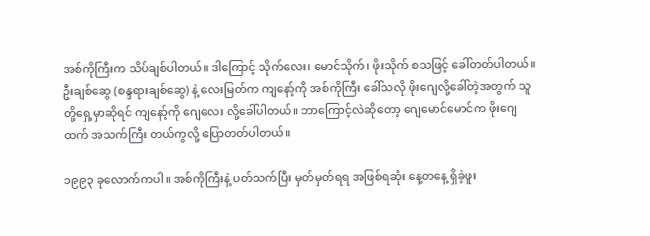အစ်ကိုကြီးက သိပ်ချစ်ပါတယ်။ ဒါကြောင့် သိုက်လေး၊ မောင်သိုက်၊ ဖိုးသိုက် စသဖြင့် ခေါ်တတ်ပါတယ်။ ဦးချစ်ဆွေ (စန္ဒရားချစ်ဆွေ) နဲ့ လေးမြတ်က ကျနော့်ကို အစ်ကိုကြီး ခေါ်သလို ဖိုးဂျေလို့ခေါ်တဲ့အတွက် သူတို့ရှေ့မှာဆိုရင် ကျနော့်ကို ဂျေလေး လို့ခေါ်ပါတယ်။ ဘာကြောင့်လဲဆိုတော့ ဂျေမောင်မောင်က ဖိုးဂျေထက် အသက်ကြီး တယ်ကွလို့ ပြောတတ်ပါတယ်။

၁၉၉၃ ခုလောက်ကပါ။ အစ်ကိုကြီးနဲ့ ပတ်သက်ပြီး မှတ်မှတ်ရရ အဖြစ်ရဆုံး နေ့တနေ့ ရှိခဲ့ဖူး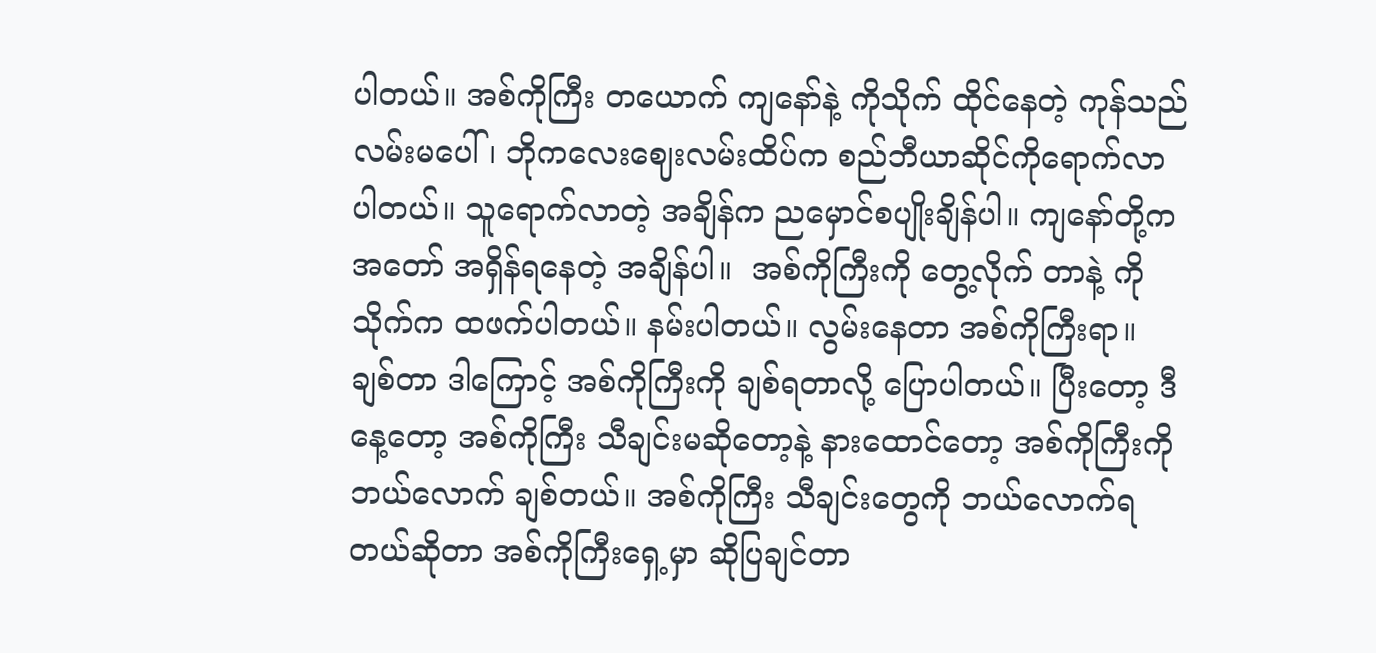ပါတယ်။ အစ်ကိုကြီး တယောက် ကျနော်နဲ့ ကိုသိုက် ထိုင်နေတဲ့ ကုန်သည်လမ်းမပေါ်၊ ဘိုကလေးဈေးလမ်းထိပ်က စည်ဘီယာဆိုင်ကိုရောက်လာပါတယ်။ သူရောက်လာတဲ့ အချိန်က ညမှောင်စပျိုးချိန်ပါ။ ကျနော်တို့က အတော် အရှိန်ရနေတဲ့ အချိန်ပါ။  အစ်ကိုကြီးကို တွေ့လိုက် တာနဲ့ ကိုသိုက်က ထဖက်ပါတယ်။ နမ်းပါတယ်။ လွမ်းနေတာ အစ်ကိုကြီးရာ။ ချစ်တာ ဒါကြောင့် အစ်ကိုကြီးကို ချစ်ရတာလို့ ပြောပါတယ်။ ပြီးတော့ ဒီနေ့တော့ အစ်ကိုကြီး သီချင်းမဆိုတော့နဲ့ နားထောင်တော့ အစ်ကိုကြီးကို ဘယ်လောက် ချစ်တယ်။ အစ်ကိုကြီး သီချင်းတွေကို ဘယ်လောက်ရတယ်ဆိုတာ အစ်ကိုကြီးရှေ့မှာ ဆိုပြချင်တာ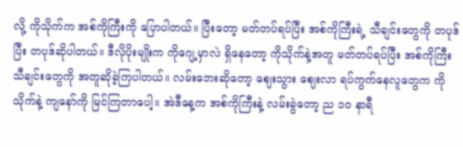လို့ ကိုသိုက်က အစ်ကိုကြီးကို ပြောပါတယ်။ ပြီးတော့ မတ်တပ်ရပ်ပြီး အစ်ကိုကြီးရဲ့ သီချင်းတွေကို တပုဒ်ပြီး တပုဒ်ဆိုပါတယ်။ ဒီလိုပိုးမျိုးက ကိုဂျေ့မှာလဲ ရှိနေတော့ ကိုသိုက်နဲ့အတူ မတ်တပ်ရပ်ပြီး အစ်ကိုကြီး သီချင်းတွေကို အတူဆိုခဲ့ကြပါတယ်။ လမ်းဘေးဆိုတော့ ဈေးသွား ဈေးလာ ရပ်ကွက်နေလူတွေက ကိုသိုက်နဲ့ ကျနော်ကို မြင်ကြတာပေါ့။ အဲဒီနေ့က အစ်ကိုကြီးနဲ့ လမ်းခွဲတော့ ည ၁ဝ နာရီ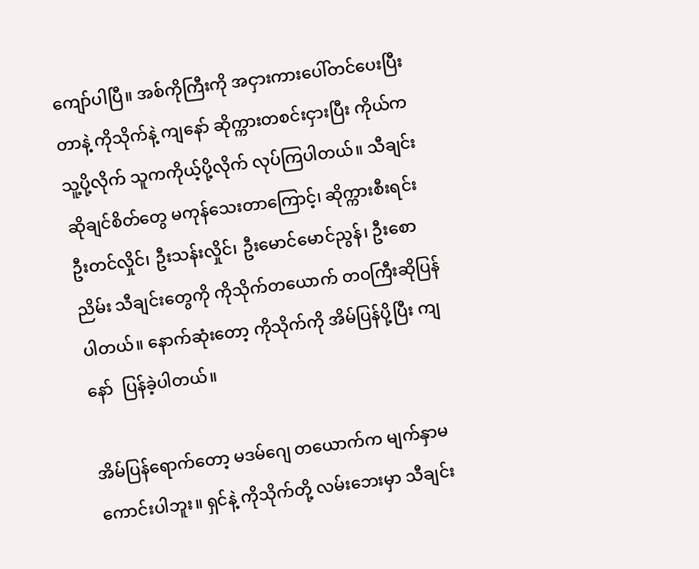ကျော်ပါပြီ။ အစ်ကိုကြီးကို အငှားကားပေါ်တင်ပေးပြီးတာနဲ့ ကိုသိုက်နဲ့ ကျနော် ဆိုက္ကားတစင်းငှားပြီး ကိုယ်က သူ့ပို့လိုက် သူကကိုယ့်ပို့လိုက် လုပ်ကြပါတယ်။ သီချင်းဆိုချင်စိတ်တွေ မကုန်သေးတာကြောင့်၊ ဆိုက္ကားစီးရင်း ဦးတင်လှိုင်၊ ဦးသန်းလှိုင်၊ ဦးမောင်မောင်ညွန်၊ ဦးစောညိမ်း သီချင်းတွေကို ကိုသိုက်တယောက် တဝကြီးဆိုပြန်ပါတယ်။ နောက်ဆုံးတော့ ကိုသိုက်ကို အိမ်ပြန်ပို့ပြီး ကျနော်  ပြန်ခဲ့ပါတယ်။

အိမ်ပြန်ရောက်တော့ မဒမ်ဂျေ တယောက်က မျက်နှာမကောင်းပါဘူး။ ရှင်နဲ့ ကိုသိုက်တို့ လမ်းဘေးမှာ သီချင်း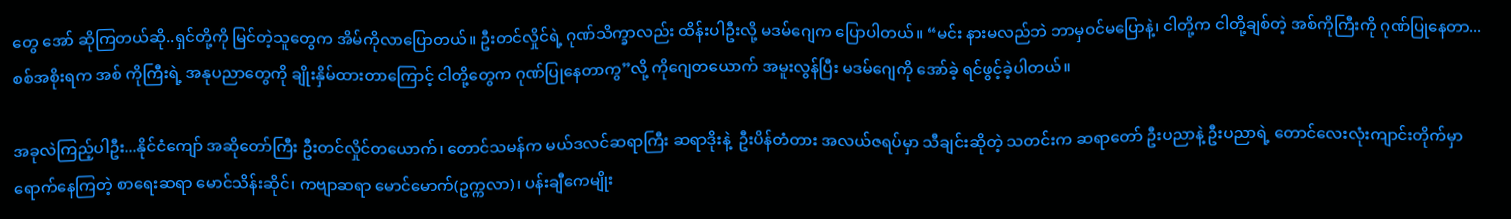တွေ အော် ဆိုကြတယ်ဆို..ရှင်တို့ကို မြင်တဲ့သူတွေက အိမ်ကိုလာပြောတယ်။ ဦးတင်လှိုင်ရဲ့ ဂုဏ်သိက္ခာလည်း ထိန်းပါဦးလို့ မဒမ်ဂျေက ပြောပါတယ်။ “မင်း နားမလည်ဘဲ ဘာမှဝင်မပြောနဲ့၊ ငါတို့က ငါတို့ချစ်တဲ့ အစ်ကိုကြီးကို ဂုဏ်ပြုနေတာ...စစ်အစိုးရက အစ် ကိုကြီးရဲ့ အနုပညာတွေကို ချိုးနှိမ်ထားတာကြောင့် ငါတို့တွေက ဂုဏ်ပြုနေတာကွ”လို့ ကိုဂျေတယောက် အမူးလွန်ပြီး မဒမ်ဂျေကို အော်ခဲ့ ရင်ဖွင့်ခဲ့ပါတယ်။

အခုလဲကြည့်ပါဦး...နိုင်ငံကျော် အဆိုတော်ကြီး ဦးတင်လှိုင်တယောက်၊ တောင်သမန်က မယ်ဒလင်ဆရာကြီး ဆရာဒိုးနဲ့  ဦးပိန်တံတား အလယ်ဇရပ်မှာ သီချင်းဆိုတဲ့ သတင်းက ဆရာတော် ဦးပညာနဲ့ ဦးပညာရဲ့ တောင်လေးလုံးကျာင်းတိုက်မှာ ရောက်နေကြတဲ့ စာရေးဆရာ မောင်သိန်းဆိုင်၊ ကဗျာဆရာ မောင်မောက်(ဥက္ကလာ)၊ ပန်းချီကေမျိုး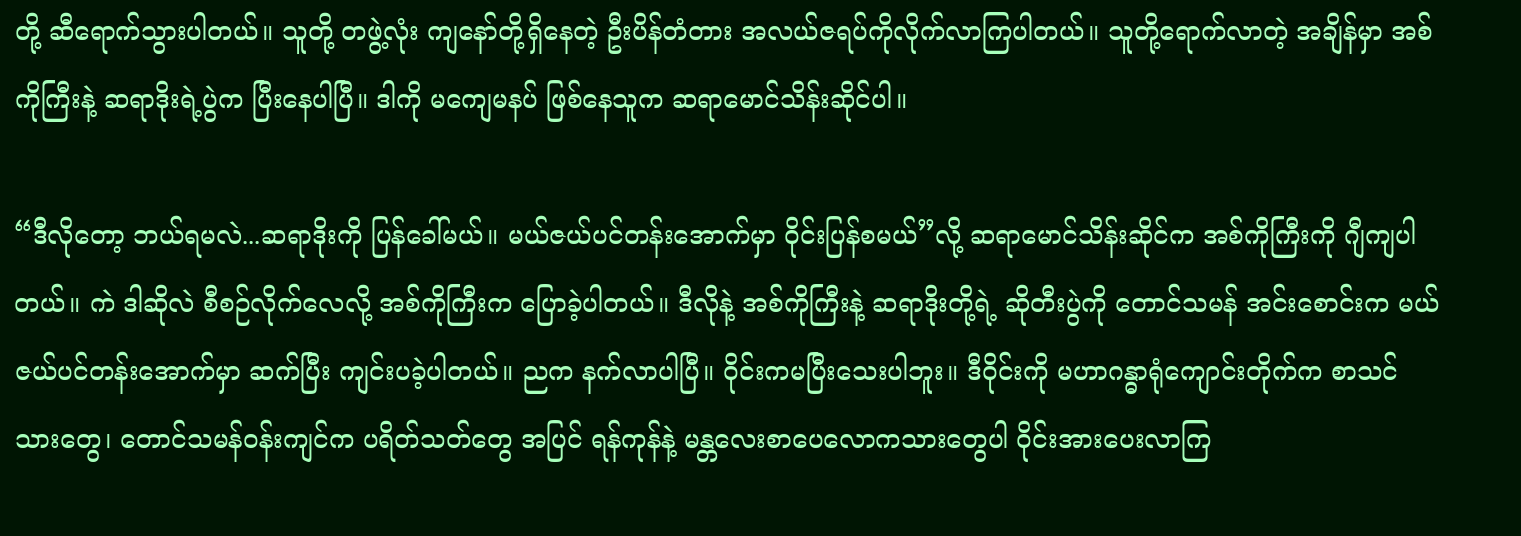တို့ ဆီရောက်သွားပါတယ်။ သူတို့ တဖွဲ့လုံး ကျနော်တို့ရှိနေတဲ့ ဦးပိန်တံတား အလယ်ဇရပ်ကိုလိုက်လာကြပါတယ်။ သူတို့ရောက်လာတဲ့ အချိန်မှာ အစ်ကိုကြီးနဲ့ ဆရာဒိုးရဲ့ပွဲက ပြီးနေပါပြီ။ ဒါကို မကျေမနပ် ဖြစ်နေသူက ဆရာမောင်သိန်းဆိုင်ပါ။

“ဒီလိုတော့ ဘယ်ရမလဲ...ဆရာဒိုးကို ပြန်ခေါ်မယ်။ မယ်ဇယ်ပင်တန်းအောက်မှာ ဝိုင်းပြန်စမယ်”လို့ ဆရာမောင်သိန်းဆိုင်က အစ်ကိုကြီးကို ဂျီကျပါတယ်။ ကဲ ဒါဆိုလဲ စီစဉ်လိုက်လေလို့ အစ်ကိုကြီးက ပြောခဲ့ပါတယ်။ ဒီလိုနဲ့ အစ်ကိုကြီးနဲ့ ဆရာဒိုးတို့ရဲ့ ဆိုတီးပွဲကို တောင်သမန် အင်းစောင်းက မယ်ဇယ်ပင်တန်းအောက်မှာ ဆက်ပြီး ကျင်းပခဲ့ပါတယ်။ ညက နက်လာပါပြီ။ ဝိုင်းကမပြီးသေးပါဘူး။ ဒီဝိုင်းကို မဟာဂန္ဓာရုံကျောင်းတိုက်က စာသင်သားတွေ၊ တောင်သမန်ဝန်းကျင်က ပရိတ်သတ်တွေ အပြင် ရန်ကုန်နဲ့ မန္တလေးစာပေလောကသားတွေပါ ဝိုင်းအားပေးလာကြ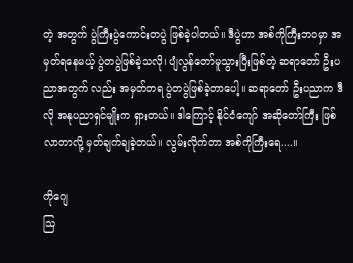တဲ့ အတွက် ပွဲကြီးပွဲကောင်းတပွဲ ဖြစ်ခဲ့ပါတယ်။ ဒီပွဲဟာ အစ်ကိုကြီးဘဝမှာ အမှတ်ရနေမယ့် ပွဲတပွဲဖြစ်ခဲ့သလို၊ ပျံလွန်တော်မူသွားပြီးဖြစ်တဲ့ ဆရာတော် ဦးပညာအတွက် လည်း အမှတ်တရ ပွဲတပွဲဖြစ်ခဲ့တာပေါ့။ ဆရာတော် ဦးပညာက ဒီလို အနုပညာရှင်မျိုးက ရှားတယ်။ ဒါကြောင့် နိုင်ငံကျော် အဆိုတော်ကြီး ဖြစ်လာတာလို့ မှတ်ချက်ချခဲ့တယ်။ လွမ်းလိုက်တာ အစ်ကိုကြီးရေ....။

ကိုဂျေ
သြ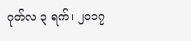ဂုတ်လ ၃ ရက်၊ ၂ဝ၁၇